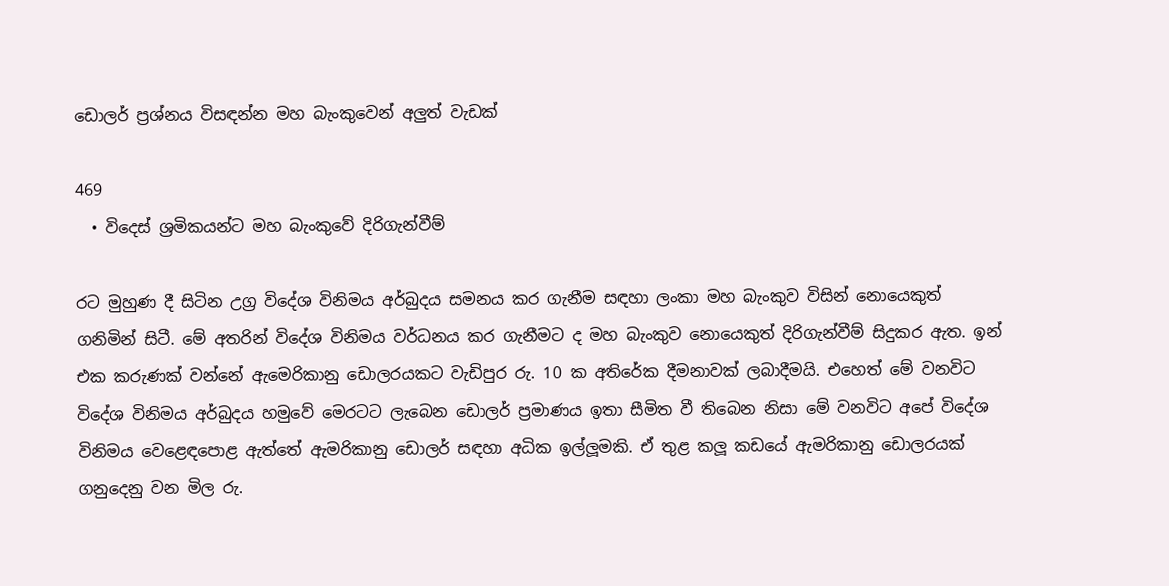ඩොලර් ප්‍රශ්නය විසඳන්න මහ බැංකුවෙන් අලුත් වැඩක්

469
  • විදෙස් ශ්‍රමිකයන්ට මහ බැංකුවේ දිරිගැන්වීම්

රට මුහුණ දී සිටින උග්‍ර විදේශ විනිමය අර්බුදය සමනය කර ගැනීම සඳහා ලංකා මහ බැංකුව විසින් නොයෙකුත් ගනිමින් සිටී. මේ අතරින් විදේශ විනිමය වර්ධනය කර ගැනීමට ද මහ බැංකුව නොයෙකුත් දිරිගැන්වීම් සිදුකර ඇත. ඉන් එක කරුණක් වන්නේ ඇමෙරිකානු ඩොලරයකට වැඩිපුර රු. 10 ක අතිරේක දීමනාවක් ලබාදීමයි. එහෙත් මේ වනවිට විදේශ විනිමය අර්බුදය හමුවේ මෙරටට ලැබෙන ඩොලර් ප්‍රමාණය ඉතා සීමිත වී තිබෙන නිසා මේ වනවිට අපේ විදේශ විනිමය වෙළෙඳපොළ ඇත්තේ ඇමරිකානු ඩොලර් සඳහා අධික ඉල්ලූමකි. ඒ තුළ කලූ කඩයේ ඇමරිකානු ඩොලරයක් ගනුදෙනු වන මිල රු.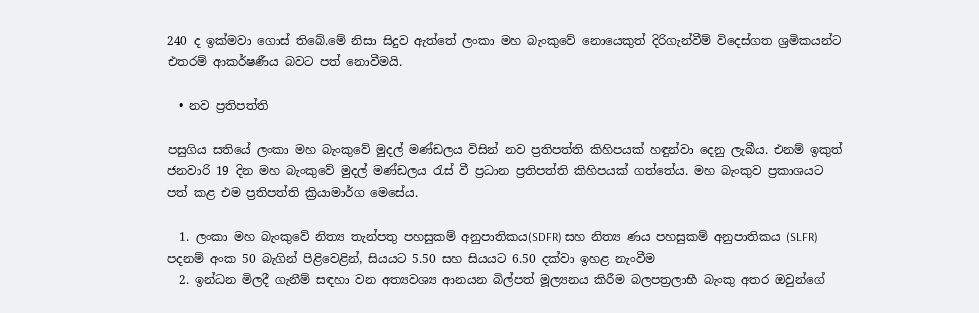240 ද ඉක්මවා ගොස් තිබේ.මේ නිසා සිදුව ඇත්තේ ලංකා මහ බැංකුවේ නොයෙකුත් දිරිගැන්වීම් විදෙස්ගත ශ්‍රමිකයන්ට එතරම් ආකර්ෂණීය බවට පත් නොවීමයි.

  • නව ප්‍රතිපත්ති

පසුගිය සතියේ ලංකා මහ බැංකුවේ මුදල් මණ්ඩලය විසින් නව ප්‍රතිපත්ති කිහිපයක් හඳුන්වා දෙනු ලැබීය. එනම් ඉකුත් ජනවාරි 19 දින මහ බැංකුවේ මුදල් මණ්ඩලය රැස් වී ප්‍රධාන ප්‍රතිපත්ති කිහිපයක් ගත්තේය. මහ බැංකුව ප්‍රකාශයට පත් කළ එම ප්‍රතිපත්ති ක්‍රියාමාර්ග මෙසේය.

  1. ලංකා මහ බැංකුවේ නිත්‍ය තැන්පතු පහසුකම් අනුපාතිකය(SDFR) සහ නිත්‍ය ණය පහසුකම් අනුපාතිකය (SLFR) පදනම් අංක 50 බැගින් පිළිවෙළින්, සියයට 5.50 සහ සියයට 6.50 දක්වා ඉහළ නැංවීම
  2. ඉන්ධන මිලදී ගැනීම් සඳහා වන අත්‍යවශ්‍ය ආනයන බිල්පත් මූල්‍යනය කිරීම බලපත්‍රලාභී බැංකු අතර ඔවුන්ගේ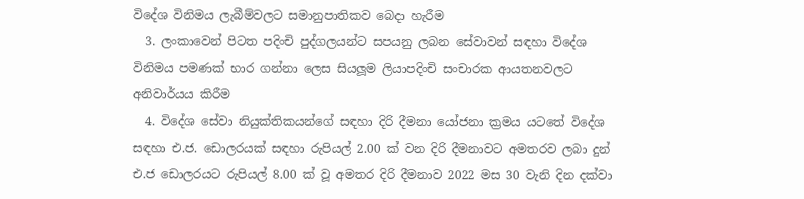විදේශ විනිමය ලැබීම්වලට සමානුපාතිකව බෙදා හැරීම
  3. ලංකාවෙන් පිටත පදිංචි පුද්ගලයන්ට සපයනු ලබන සේවාවන් සඳහා විදේශ විනිමය පමණක් භාර ගන්නා ලෙස සියලූම ලියාපදිංචි සංචාරක ආයතනවලට අනිවාර්යය කිරීම
  4. විදේශ සේවා නියුක්තිකයන්ගේ සඳහා දිරි දීමනා යෝජනා ක්‍රමය යටතේ විදේශ සඳහා එ.ජ. ඩොලරයක් සඳහා රුපියල් 2.00 ක් වන දිරි දීමනාවට අමතරව ලබා දුන් එ.ජ ඩොලරයට රුපියල් 8.00 ක් වූ අමතර දිරි දීමනාව 2022 මස 30 වැනි දින දක්වා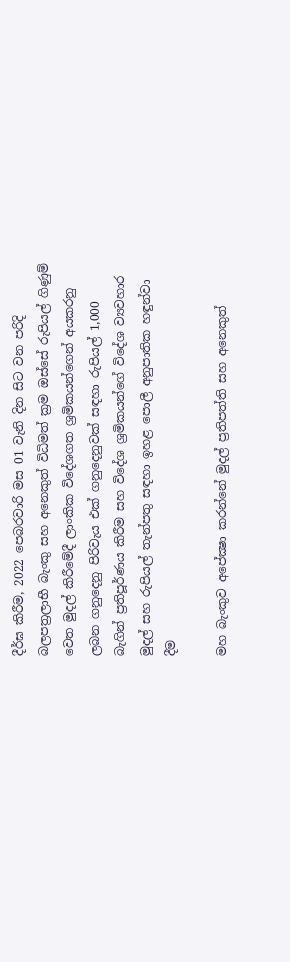දීර්ඝ කිරීම, 2022 පෙබරවාරි මස 01 වැනි දින සිට වන පරිදි බලපත්‍රලාභී බැංකු සහ අනෙකුත් විධිමත් ක්‍රම ඔස්සේ රුපියල් ගිණුම් වෙත මුදල් කිරීමේදී ලාංකික විදේශගත ශ්‍රමිකයන්ගෙන් අයකරනු ලබන ගනුදෙනු පිරිවැය එක් ගනුදෙනුවක් සඳහා රුපියල් 1,000 බැගින් ප්‍රතිපූර්ණය කිරීම සහ විදේශ ශ්‍රමිකයන්ගේ විදේශ ව්‍යවහාර මුදල් සහ රුපියල් තැන්පතු සඳහා ඉහළ පොලී අනුපාතික හඳුන්වා දීම

මහ බැංකුව අපේක්‍ෂා කරන්නේ මුදල් ප්‍රතිපත්ති සහ අනෙකුත්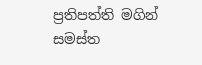ප්‍රතිපත්ති මගින් සමස්ත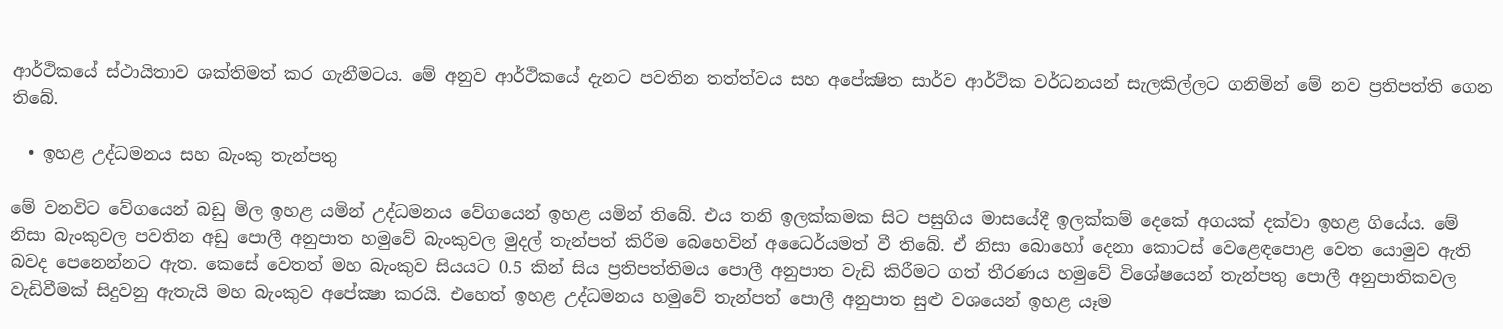ආර්ථිකයේ ස්ථායිතාව ශක්තිමත් කර ගැනීමටය. මේ අනුව ආර්ථිකයේ දැනට පවතින තත්ත්වය සහ අපේක්‍ෂිත සාර්ව ආර්ථික වර්ධනයන් සැලකිල්ලට ගනිමින් මේ නව ප්‍රතිපත්ති ගෙන තිබේ.

  • ඉහළ උද්ධමනය සහ බැංකු තැන්පතු

මේ වනවිට වේගයෙන් බඩු මිල ඉහළ යමින් උද්ධමනය වේගයෙන් ඉහළ යමින් තිබේ. එය තනි ඉලක්කමක සිට පසුගිය මාසයේදී ඉලක්කම් දෙකේ අගයක් දක්වා ඉහළ ගියේය. මේ නිසා බැංකුවල පවතින අඩු පොලී අනුපාත හමුවේ බැංකුවල මුදල් තැන්පත් කිරීම බෙහෙවින් අධෛර්යමත් වී තිබේ. ඒ නිසා බොහෝ දෙනා කොටස් වෙළෙඳපොළ වෙත යොමුව ඇති බවද පෙනෙන්නට ඇත. කෙසේ වෙතත් මහ බැංකුව සියයට 0.5 කින් සිය ප්‍රතිපත්තිමය පොලී අනුපාත වැඩි කිරීමට ගත් තීරණය හමුවේ විශේෂයෙන් තැන්පතු පොලී අනුපාතිකවල වැඩිවීමක් සිදුවනු ඇතැයි මහ බැංකුව අපේක්‍ෂා කරයි. එහෙත් ඉහළ උද්ධමනය හමුවේ තැන්පත් පොලී අනුපාත සුළු වශයෙන් ඉහළ යෑම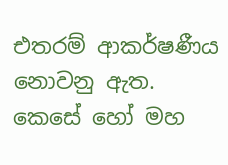එතරම් ආකර්ෂණීය නොවනු ඇත. කෙසේ හෝ මහ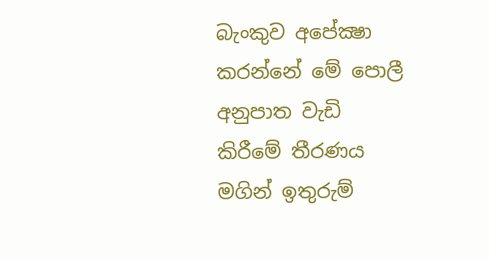බැංකුව අපේක්‍ෂා කරන්නේ මේ පොලී අනුපාත වැඩි කිරීමේ තීරණය මගින් ඉතුරුම්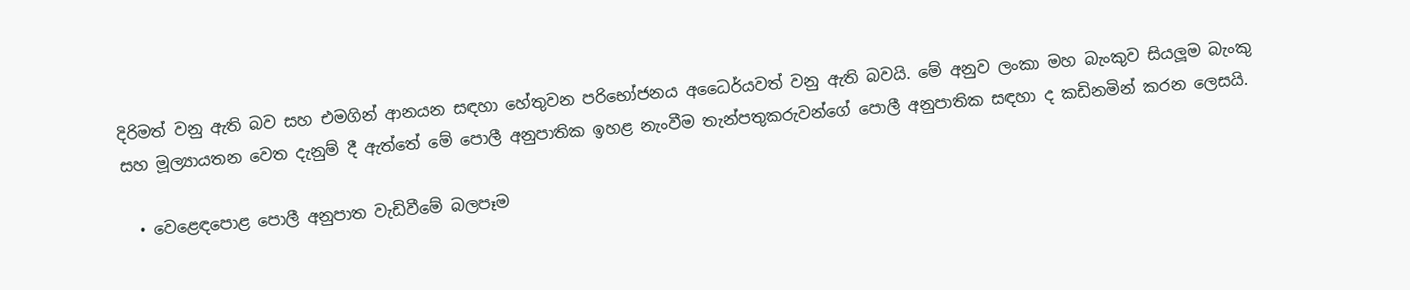දිරිමත් වනු ඇති බව සහ එමගින් ආනයන සඳහා හේතුවන පරිභෝජනය අධෛර්යවත් වනු ඇති බවයි. මේ අනුව ලංකා මහ බැංකුව සියලූම බැංකු සහ මූල්‍යායතන වෙත දැනුම් දී ඇත්තේ මේ පොලී අනුපාතික ඉහළ නැංවීම තැන්පතුකරුවන්ගේ පොලී අනුපාතික සඳහා ද කඩිනමින් කරන ලෙසයි.

  • වෙළෙඳපොළ පොලී අනුපාත වැඩිවීමේ බලපෑම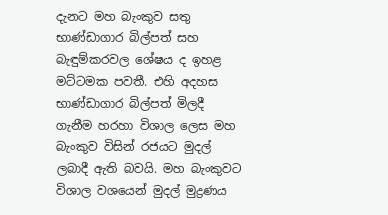දැනට මහ බැංකුව සතු භාණ්ඩාගාර බිල්පත් සහ බැඳුම්කරවල ශේෂය ද ඉහළ මට්ටමක පවතී. එහි අදහස භාණ්ඩාගාර බිල්පත් මිලදී ගැනීම හරහා විශාල ලෙස මහ බැංකුව විසින් රජයට මුදල් ලබාදී ඇති බවයි. මහ බැංකුවට විශාල වශයෙන් මුදල් මුද්‍රණය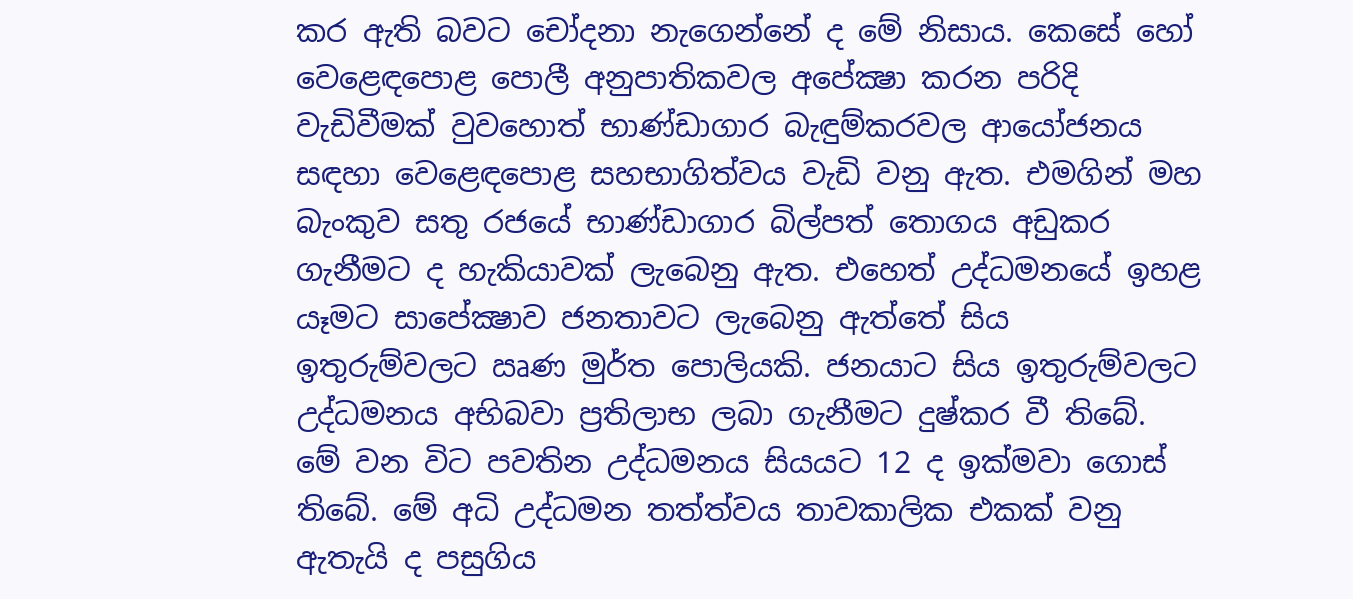කර ඇති බවට චෝදනා නැගෙන්නේ ද මේ නිසාය. කෙසේ හෝ වෙළෙඳපොළ පොලී අනුපාතිකවල අපේක්‍ෂා කරන පරිදි වැඩිවීමක් වුවහොත් භාණ්ඩාගාර බැඳුම්කරවල ආයෝජනය සඳහා වෙළෙඳපොළ සහභාගිත්වය වැඩි වනු ඇත. එමගින් මහ බැංකුව සතු රජයේ භාණ්ඩාගාර බිල්පත් තොගය අඩුකර ගැනීමට ද හැකියාවක් ලැබෙනු ඇත. එහෙත් උද්ධමනයේ ඉහළ යෑමට සාපේක්‍ෂාව ජනතාවට ලැබෙනු ඇත්තේ සිය ඉතුරුම්වලට ඍණ මුර්ත පොලියකි. ජනයාට සිය ඉතුරුම්වලට උද්ධමනය අභිබවා ප්‍රතිලාභ ලබා ගැනීමට දුෂ්කර වී තිබේ. මේ වන විට පවතින උද්ධමනය සියයට 12 ද ඉක්මවා ගොස් තිබේ. මේ අධි උද්ධමන තත්ත්වය තාවකාලික එකක් වනු ඇතැයි ද පසුගිය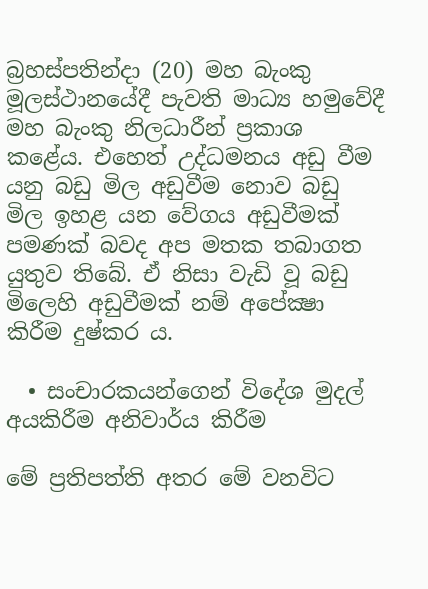බ්‍රහස්පතින්දා (20) මහ බැංකු මූලස්ථානයේදී පැවති මාධ්‍ය හමුවේදී මහ බැංකු නිලධාරීන් ප්‍රකාශ කළේය. එහෙත් උද්ධමනය අඩු වීම යනු බඩු මිල අඩුවීම නොව බඩු මිල ඉහළ යන වේගය අඩුවීමක් පමණක් බවද අප මතක තබාගත යුතුව තිබේ. ඒ නිසා වැඩි වූ බඩු මිලෙහි අඩුවීමක් නම් අපේක්‍ෂා කිරීම දුෂ්කර ය.

  • සංචාරකයන්ගෙන් විදේශ මුදල් අයකිරීම අනිවාර්ය කිරීම

මේ ප්‍රතිපත්ති අතර මේ වනවිට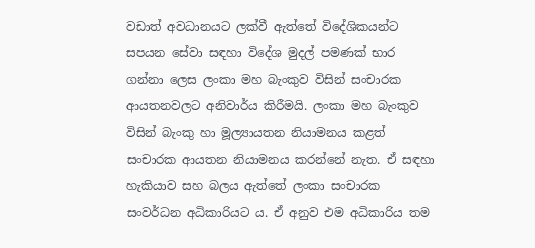වඩාත් අවධානයට ලක්වී ඇත්තේ විදේශිකයන්ට සපයන සේවා සඳහා විදේශ මුදල් පමණක් භාර ගන්නා ලෙස ලංකා මහ බැංකුව විසින් සංචාරක ආයතනවලට අනිවාර්ය කිරීමයි. ලංකා මහ බැංකුව විසින් බැංකු හා මූල්‍යායතන නියාමනය කළත් සංචාරක ආයතන නියාමනය කරන්නේ නැත. ඒ සඳහා හැකියාව සහ බලය ඇත්තේ ලංකා සංචාරක සංවර්ධන අධිකාරියට ය. ඒ අනුව එම අධිකාරිය තම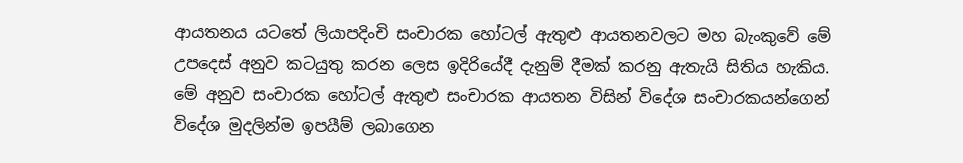ආයතනය යටතේ ලියාපදිංචි සංචාරක හෝටල් ඇතුළු ආයතනවලට මහ බැංකුවේ මේ උපදෙස් අනුව කටයුතු කරන ලෙස ඉදිරියේදී දැනුම් දීමක් කරනු ඇතැයි සිතිය හැකිය. මේ අනුව සංචාරක හෝටල් ඇතුළු සංචාරක ආයතන විසින් විදේශ සංචාරකයන්ගෙන් විදේශ මුදලින්ම ඉපයීම් ලබාගෙන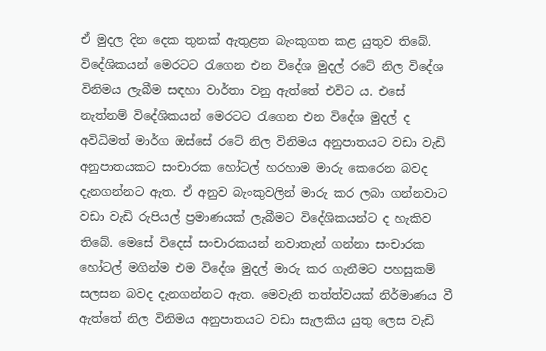ඒ මුදල දින දෙක තුනක් ඇතුළත බැංකුගත කළ යුතුව තිබේ. විදේශිකයන් මෙරටට රැගෙන එන විදේශ මුදල් රටේ නිල විදේශ විනිමය ලැබීම සඳහා වාර්තා වනු ඇත්තේ එවිට ය. එසේ නැත්නම් විදේශිකයන් මෙරටට රැගෙන එන විදේශ මුදල් ද අවිධිමත් මාර්ග ඔස්සේ රටේ නිල විනිමය අනුපාතයට වඩා වැඩි අනුපාතයකට සංචාරක හෝටල් හරහාම මාරු කෙරෙන බවද දැනගන්නට ඇත. ඒ අනුව බැංකුවලින් මාරු කර ලබා ගන්නවාට වඩා වැඩි රුපියල් ප්‍රමාණයක් ලැබීමට විදේශිකයන්ට ද හැකිව තිබේ. මෙසේ විදෙස් සංචාරකයන් නවාතැන් ගන්නා සංචාරක හෝටල් මගින්ම එම විදේශ මුදල් මාරු කර ගැනීමට පහසුකම් සලසන බවද දැනගන්නට ඇත. මෙවැනි තත්ත්වයක් නිර්මාණය වී ඇත්තේ නිල විනිමය අනුපාතයට වඩා සැලකිය යුතු ලෙස වැඩි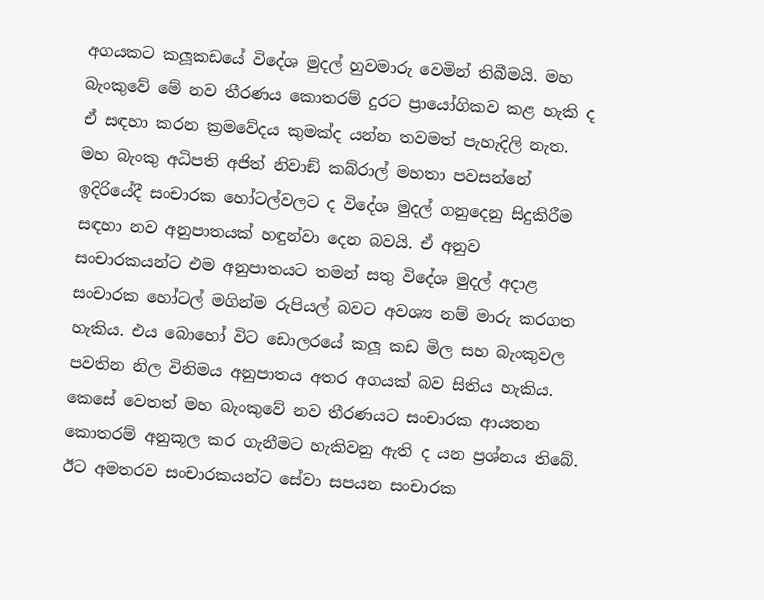අගයකට කලූකඩයේ විදේශ මුදල් හුවමාරු වෙමින් තිබීමයි. මහ බැංකුවේ මේ නව තීරණය කොතරම් දුරට ප්‍රායෝගිකව කළ හැකි ද ඒ සඳහා කරන ක්‍රමවේදය කුමක්ද යන්න තවමත් පැහැදිලි නැත. මහ බැංකු අධිපති අජිත් නිවාඞ් කබ්රාල් මහතා පවසන්නේ ඉදිරියේදී සංචාරක හෝටල්වලට ද විදේශ මුදල් ගනුදෙනු සිදුකිරීම සඳහා නව අනුපාතයක් හඳුන්වා දෙන බවයි. ඒ අනුව සංචාරකයන්ට එම අනුපාතයට තමන් සතු විදේශ මුදල් අදාළ සංචාරක හෝටල් මගින්ම රුපියල් බවට අවශ්‍ය නම් මාරු කරගත හැකිය. එය බොහෝ විට ඩොලරයේ කලූ කඩ මිල සහ බැංකුවල පවතින නිල විනිමය අනුපාතය අතර අගයක් බව සිතිය හැකිය. කෙසේ වෙතත් මහ බැංකුවේ නව තීරණයට සංචාරක ආයතන කොතරම් අනුකූල කර ගැනීමට හැකිවනු ඇති ද යන ප්‍රශ්නය තිබේ. ඊට අමතරව සංචාරකයන්ට සේවා සපයන සංචාරක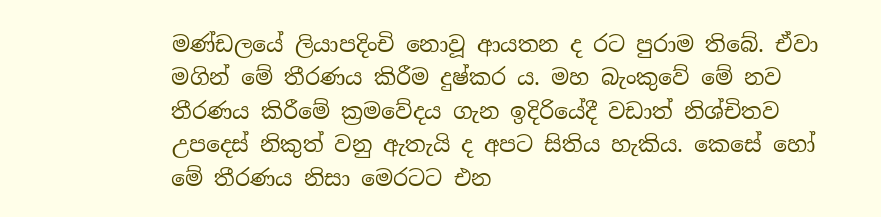මණ්ඩලයේ ලියාපදිංචි නොවූ ආයතන ද රට පුරාම තිබේ. ඒවා මගින් මේ තීරණය කිරීම දුෂ්කර ය. මහ බැංකුවේ මේ නව තීරණය කිරීමේ ක්‍රමවේදය ගැන ඉදිරියේදී වඩාත් නිශ්චිතව උපදෙස් නිකුත් වනු ඇතැයි ද අපට සිතිය හැකිය. කෙසේ හෝ මේ තීරණය නිසා මෙරටට එන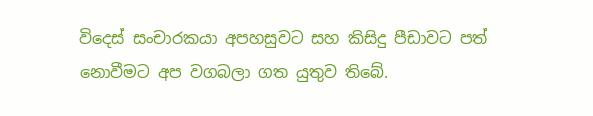විදෙස් සංචාරකයා අපහසුවට සහ කිසිදු පීඩාවට පත් නොවීමට අප වගබලා ගත යුතුව තිබේ.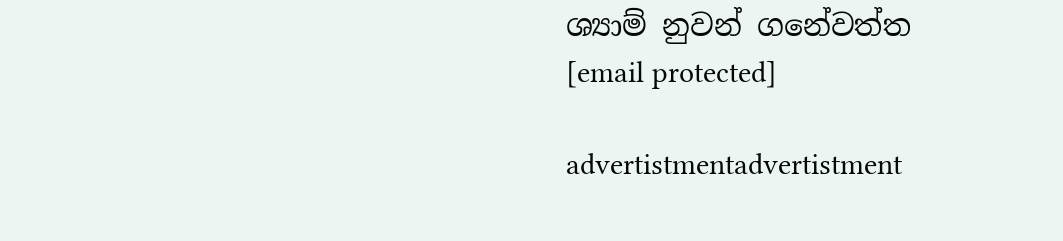ශ්‍යාම් නුවන් ගනේවත්ත
[email protected]

advertistmentadvertistment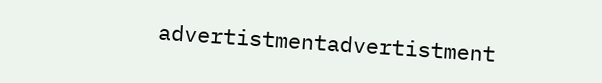advertistmentadvertistment